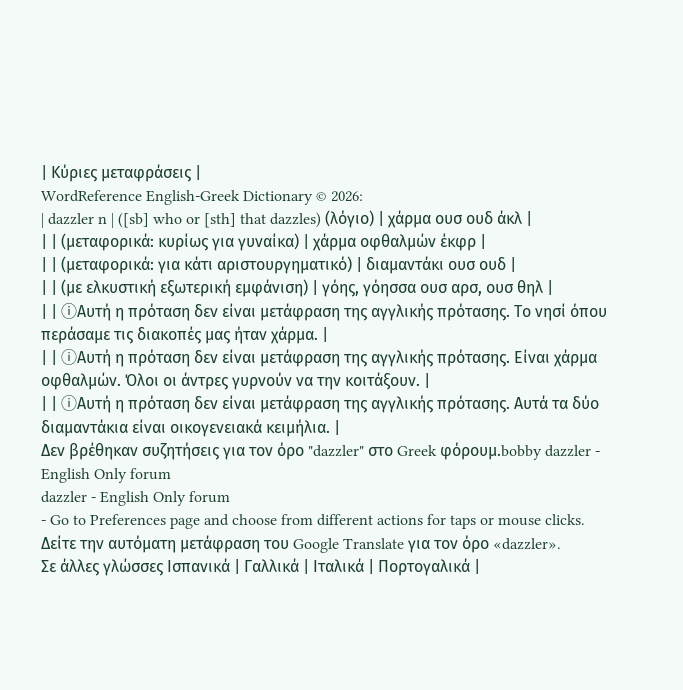| Κύριες μεταφράσεις |
WordReference English-Greek Dictionary © 2026:
| dazzler n | ([sb] who or [sth] that dazzles) (λόγιο) | χάρμα ουσ ουδ άκλ |
| | (μεταφορικά: κυρίως για γυναίκα) | χάρμα οφθαλμών έκφρ |
| | (μεταφορικά: για κάτι αριστουργηματικό) | διαμαντάκι ουσ ουδ |
| | (με ελκυστική εξωτερική εμφάνιση) | γόης, γόησσα ουσ αρσ, ουσ θηλ |
| | ⓘΑυτή η πρόταση δεν είναι μετάφραση της αγγλικής πρότασης. Το νησί όπου περάσαμε τις διακοπές μας ήταν χάρμα. |
| | ⓘΑυτή η πρόταση δεν είναι μετάφραση της αγγλικής πρότασης. Είναι χάρμα οφθαλμών. Όλοι οι άντρες γυρνούν να την κοιτάξουν. |
| | ⓘΑυτή η πρόταση δεν είναι μετάφραση της αγγλικής πρότασης. Αυτά τα δύο διαμαντάκια είναι οικογενειακά κειμήλια. |
Δεν βρέθηκαν συζητήσεις για τον όρο "dazzler" στο Greek φόρουμ.bobby dazzler - English Only forum
dazzler - English Only forum
- Go to Preferences page and choose from different actions for taps or mouse clicks.
Δείτε την αυτόματη μετάφραση του Google Translate για τον όρο «dazzler».
Σε άλλες γλώσσες Ισπανικά | Γαλλικά | Ιταλικά | Πορτογαλικά |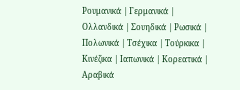Ρουμανικά | Γερμανικά | Ολλανδικά | Σουηδικά | Ρωσικά | Πολωνικά | Τσέχικα | Τούρκικα | Κινέζικα | Ιαπωνικά | Κορεατικά | Αραβικά